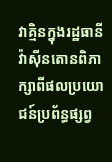វាគ្មិនក្នុងរដ្ឋធានីវ៉ាស៊ីនតោនពិភាក្សាពីផលប្រយោជន៍ប្រព័ន្ធផ្សព្វ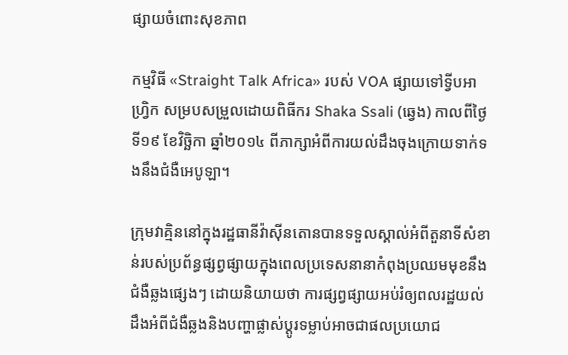ផ្សាយចំពោះសុខភាព

កម្មវិធី «Straight Talk Africa» របស់ VOA ផ្សាយទៅទ្វីបអាហ្វ្រិក សម្របសម្រួលដោយពិធីករ Shaka Ssali (ឆ្វេង) កាលពីថ្ងៃទី១៩ ខែវិច្ឆិកា ឆ្នាំ២០១៤ ពីភាក្សាអំពីការយល់ដឹងចុងក្រោយទាក់ទងនឹងជំងឺអេបូឡា។

ក្រុមវាគ្មិននៅក្នុងរដ្ឋធានីវ៉ាស៊ីនតោនបានទទួលស្គាល់អំពីតួនាទីសំខាន់របស់ប្រព័ន្ធផ្សព្វផ្សាយក្នុងពេលប្រទេសនានាកំពុងប្រឈមមុខនឹងជំងឺឆ្លងផ្សេងៗ ដោយនិយាយថា ការផ្សព្វផ្សាយអប់រំឲ្យពលរដ្ឋយល់ដឹងអំពីជំងឺឆ្លងនិងបញ្ហាផ្លាស់ប្តូរទម្លាប់អាចជាផលប្រយោជ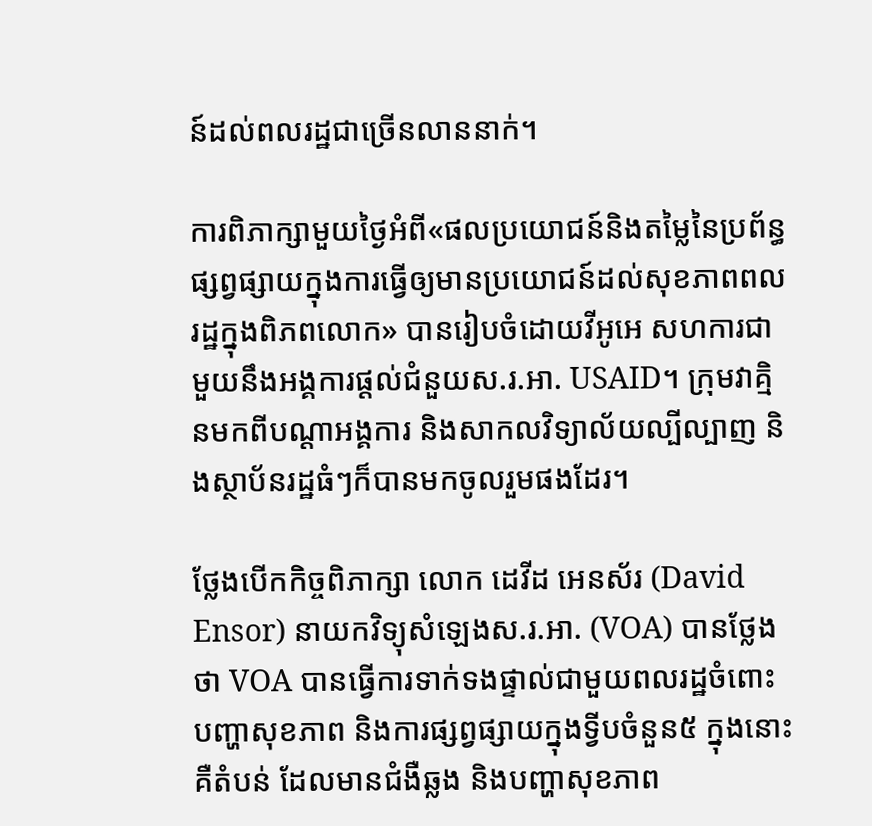ន៍ដល់ពលរដ្ឋជាច្រើនលាននាក់។

ការពិភាក្សាមួយថ្ងៃអំពី«ផលប្រយោជន៍និងតម្លៃនៃប្រព័ន្ធផ្សព្វផ្សាយក្នុងការធ្វើឲ្យមានប្រយោជន៍ដល់សុខភាពពលរដ្ឋក្នុងពិភពលោក» បានរៀបចំដោយវីអូអេ សហការជាមួយនឹងអង្គការផ្តល់ជំនួយស.រ.អា. USAID។ ក្រុមវាគ្មិនមកពីបណ្តាអង្គការ និងសាកលវិទ្យាល័យល្បីល្បាញ និងស្ថាប័នរដ្ឋធំៗក៏បានមកចូលរួមផងដែរ។

ថ្លែងបើកកិច្ចពិភាក្សា លោក ដេវីដ អេនស័រ (David Ensor) នាយកវិទ្យុសំឡេងស.រ.អា. (VOA) បានថ្លែងថា VOA បានធ្វើការទាក់ទងផ្ទាល់ជាមួយពលរដ្ឋចំពោះបញ្ហាសុខភាព និងការផ្សព្វផ្សាយក្នុងទ្វីបចំនួន៥ ក្នុងនោះគឺតំបន់ ដែលមានជំងឺឆ្លង និងបញ្ហាសុខភាព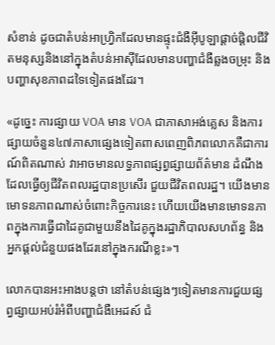សំខាន់ ដូចជាតំបន់អាហ្វ្រិកដែលមានផ្ទុះជំងឺអ៊ីបូឡាផ្តាច់ផ្តិលជីវិតមនុស្សនិងនៅក្នុងតំបន់អាស៊ីដែលមានបញ្ហាជំងឺឆ្លងចម្រុះ និងបញ្ហាសុខភាពដទៃទៀតផងដែរ។

«ដូច្នេះ ការផ្សាយ VOA មាន VOA ជាភាសាអង់គ្លេស និងការផ្សាយចំនួន៤៧ភាសាផ្សេងទៀតពាសពេញពិភពលោកគឺជាការណ៍ពិតណាស់ វាអាចមានលទ្ធភាពផ្សព្វផ្សាយព័ត៌មាន ដំណឹង ដែលធ្វើឲ្យជីវិតពលរដ្ឋបានប្រសើរ ជួយជីវិតពលរដ្ឋ។ យើងមានមោទនភាពណាស់ចំពោះកិច្ចការនេះ ហើយយើងមានមោទនភាពក្នុងការធ្វើជាដៃគូជាមួយនឹងដៃគូក្នុងរដ្ឋាភិបាលសហព័ន្ធ និងអ្នកផ្តល់ជំនួយផងដែរនៅក្នុងករណីខ្លះ»។

លោកបានអះអាងបន្តថា នៅតំបន់ផ្សេងៗទៀតមានការជួយផ្សព្វផ្សាយអប់រំអំពីបញ្ហាជំងឺអេដស៍ ជំ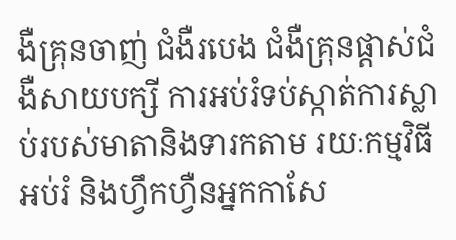ងឺគ្រុនចាញ់ ជំងឺរបេង ជំងឺគ្រុនផ្តាស់ជំងឺសាយបក្សី ការអប់រំទប់ស្កាត់ការស្លាប់របស់មាតានិងទារកតាម រយៈកម្មវិធីអប់រំ និងហ្វឹកហ្វឺនអ្នកកាសែ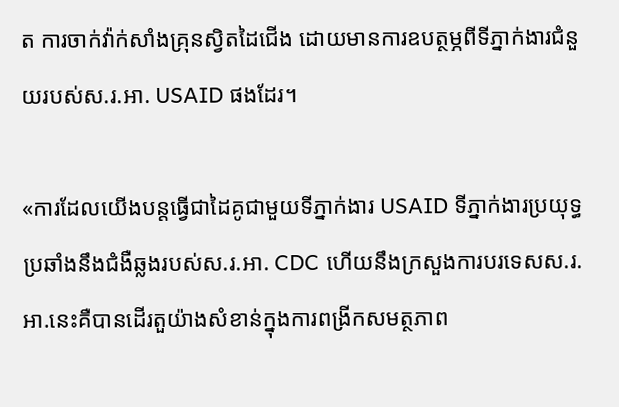ត ការចាក់វ៉ាក់សាំងគ្រុនស្វិតដៃជើង ដោយមានការឧបត្ថម្ភពីទីភ្នាក់ងារជំនួយរបស់ស.រ.អា. USAID ផងដែរ។

«ការដែលយើងបន្តធ្វើជាដៃគូជាមួយទីភ្នាក់ងារ USAID ទីភ្នាក់ងារប្រយុទ្ធប្រឆាំងនឹងជំងឺឆ្លងរបស់ស.រ.អា. CDC ហើយនឹងក្រសួងការបរទេសស.រ.អា.នេះគឺបានដើរតួយ៉ាងសំខាន់ក្នុងការពង្រីកសមត្ថភាព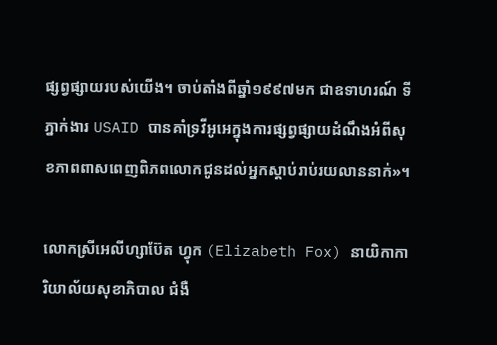ផ្សព្វផ្សាយរបស់យើង។ ចាប់តាំងពីឆ្នាំ១៩៩៧មក ជាឧទាហរណ៍ ទីភ្នាក់ងារ USAID បានគាំទ្រវីអូអេក្នុងការផ្សព្វផ្សាយដំណឹងអំពីសុខភាពពាសពេញពិភពលោកជូនដល់អ្នកស្តាប់រាប់រយលាននាក់»។

លោកស្រីអេលីហ្សាប៊ែត ហ្វុក (Elizabeth Fox) នាយិកាការិយាល័យសុខាភិបាល ជំងឺ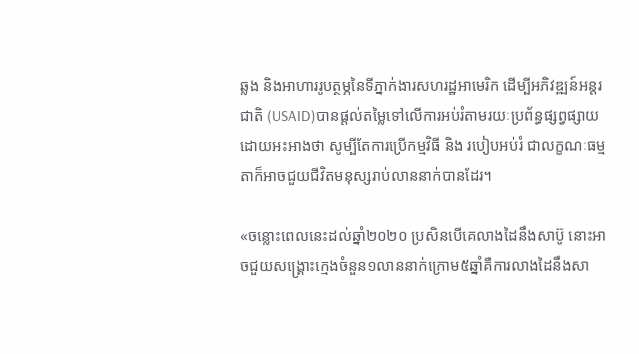ឆ្លង និងអាហាររូបត្ថម្ភនៃទីភ្នាក់ងារសហរដ្ឋអាមេរិក ដើម្បីអភិវឌ្ឍន៍អន្តរជាតិ (USAID)បានផ្តល់តម្លៃទៅលើការអប់រំតាមរយៈប្រព័ន្ធផ្សព្វផ្សាយ ដោយអះអាងថា សូម្បីតែការប្រើកម្មវិធី និង របៀបអប់រំ ជាលក្ខណៈធម្មតាក៏អាចជួយជីវិតមនុស្សរាប់លាននាក់បានដែរ។

«ចន្លោះពេលនេះដល់ឆ្នាំ២០២០ ប្រសិនបើគេលាងដៃនឹងសាប៊ូ នោះអាចជួយសង្គ្រោះក្មេងចំនួន១លាននាក់ក្រោម៥ឆ្នាំគឺការលាងដៃនឹងសា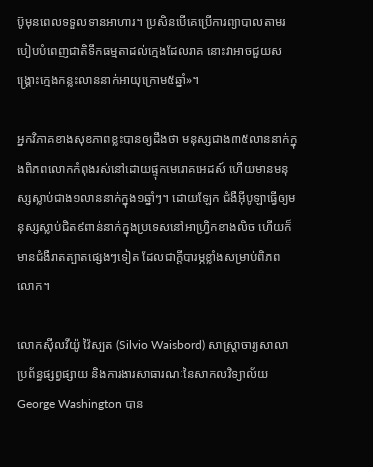ប៊ូមុនពេលទទួលទានអាហារ។ ប្រសិនបើគេប្រើការព្យាបាលតាមរបៀបបំពេញជាតិទឹកធម្មតាដល់ក្មេងដែលរាគ នោះវាអាចជួយសង្គ្រោះក្មេងកន្លះលាននាក់អាយុក្រោម៥ឆ្នាំ»។

អ្នកវិភាគខាងសុខភាពខ្លះបានឲ្យដឹងថា មនុស្សជាង៣៥លាននាក់ក្នុងពិភពលោកកំពុងរស់នៅដោយផ្ទុកមេរោគអេដស៍ ហើយមានមនុស្សស្លាប់ជាង១លាននាក់ក្នុង១ឆ្នាំៗ។ ដោយឡែក ជំងឺអ៊ីបូឡាធ្វើឲ្យមនុស្សស្លាប់ជិត៩ពាន់នាក់ក្នុងប្រទេសនៅអាហ្រ្វិកខាងលិច ហើយក៏មានជំងឺរាតត្បាតផ្សេងៗទៀត ដែលជាក្តីបារម្ភខ្លាំងសម្រាប់ពិភពលោក។

លោកស៊ីលវីយ៉ូ វ៉ៃស្បត (Silvio Waisbord) សាស្ត្រាចារ្យសាលាប្រព័ន្ធផ្សព្វផ្សាយ និងការងារសាធារណៈនៃសាកលវិទ្យាល័យ George Washington បាន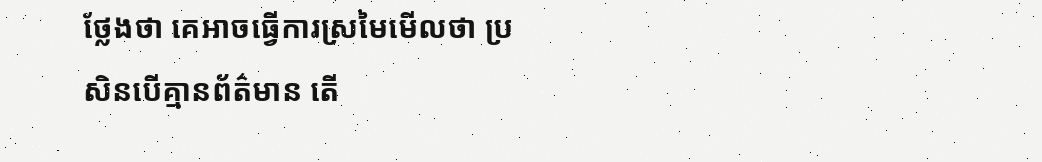ថ្លែងថា គេអាចធ្វើការស្រមៃមើលថា ប្រសិនបើគ្មានព័ត៌មាន តើ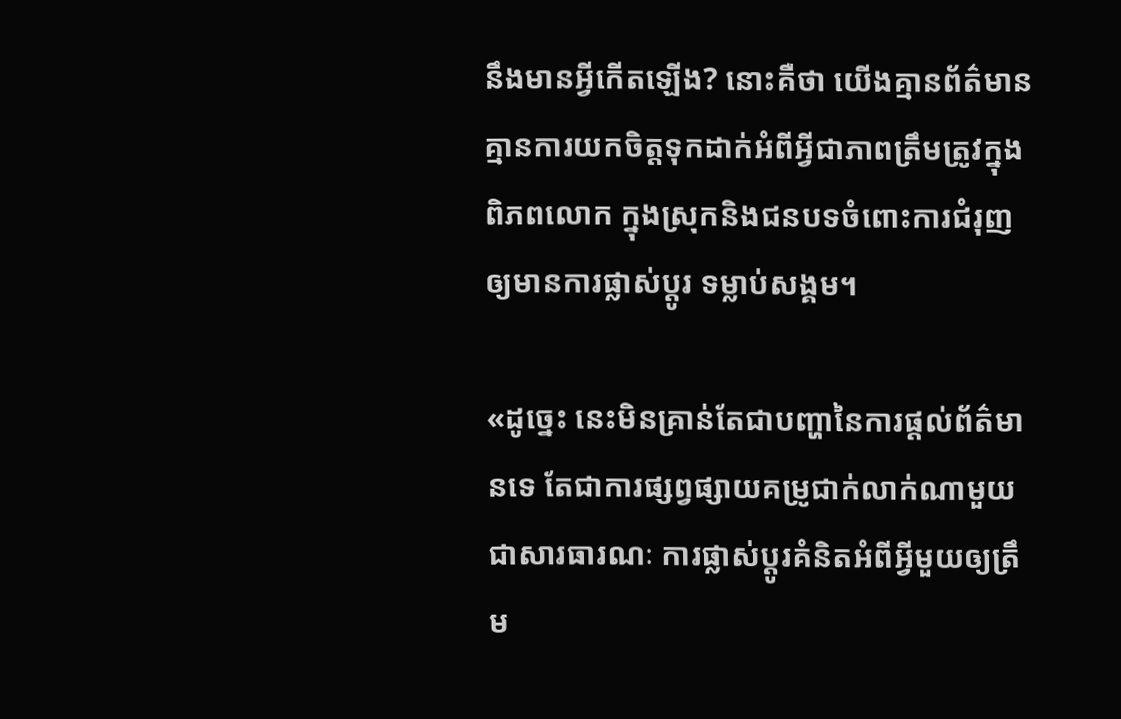នឹងមានអ្វីកើតឡើង? នោះគឺថា យើងគ្មានព័ត៌មាន គ្មានការយកចិត្តទុកដាក់អំពីអ្វីជាភាពត្រឹមត្រូវក្នុងពិភពលោក ក្នុងស្រុកនិងជនបទចំពោះការជំរុញឲ្យមានការផ្លាស់ប្តូរ ទម្លាប់សង្គម។

«ដូច្នេះ នេះមិនគ្រាន់តែជាបញ្ហានៃការផ្តល់ព័ត៌មានទេ តែជាការផ្សព្វផ្សាយគម្រូជាក់លាក់ណាមួយជាសារធារណៈ ការផ្លាស់ប្តូរគំនិតអំពីអ្វីមួយឲ្យត្រឹម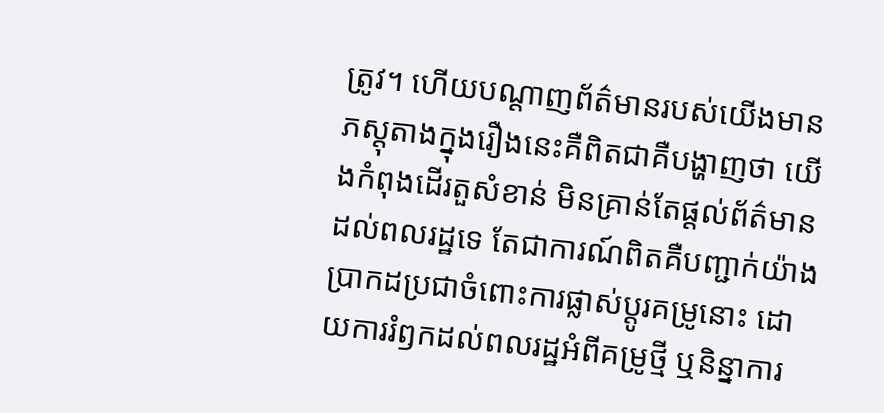ត្រូវ។ ហើយបណ្តាញព័ត៌មានរបស់យើងមានភស្តុតាងក្នុងរឿងនេះគឺពិតជាគឺបង្ហាញថា យើងកំពុងដើរតួសំខាន់ មិនគ្រាន់តែផ្តល់ព័ត៌មានដល់ពលរដ្ឋទេ តែជាការណ៍ពិតគឺបញ្ជាក់យ៉ាងប្រាកដប្រជាចំពោះការផ្លាស់ប្តូរគម្រូនោះ ដោយការរំឭកដល់ពលរដ្ឋអំពីគម្រូថ្មី ឬនិន្នាការ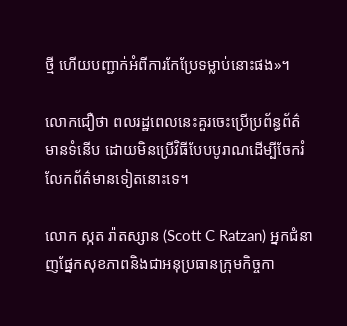ថ្មី ហើយបញ្ជាក់អំពីការកែប្រែទម្លាប់នោះផង»។

លោកជឿថា ពលរដ្ឋពេលនេះគួរចេះប្រើប្រព័ន្ធព័ត៌មានទំនើប ដោយមិនប្រើវិធីបែបបូរាណដើម្បីចែករំលែកព័ត៌មានទៀតនោះទេ។

លោក ស្កត រ៉ាតស្សាន (Scott C Ratzan) អ្នកជំនាញផ្នែកសុខភាពនិងជាអនុប្រធានក្រុមកិច្ចកា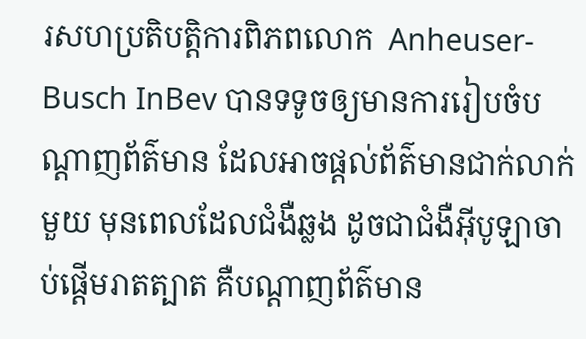រសហប្រតិបត្តិការពិភពលោក  Anheuser-Busch InBev បានទទូចឲ្យមានការរៀបចំបណ្តាញព័ត៌មាន ដែលអាចផ្តល់ព័ត៌មានជាក់លាក់មួយ មុនពេលដែលជំងឺឆ្លង ដូចជាជំងឺអ៊ីបូឡាចាប់ផ្តើមរាតត្បាត គឺបណ្តាញព័ត៌មាន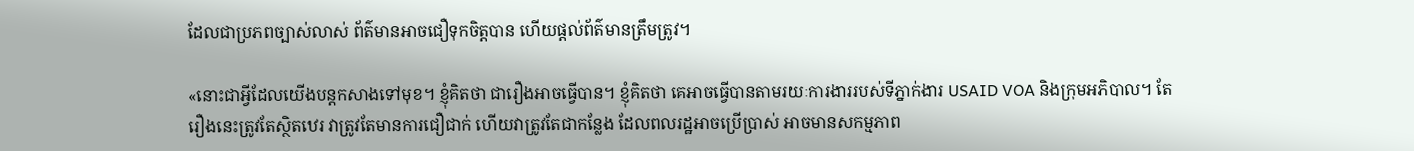ដែលជាប្រភពច្បាស់លាស់ ព័ត៌មានអាចជឿទុកចិត្តបាន ហើយផ្តល់ព័ត៌មានត្រឹមត្រូវ។

«នោះជាអ្វីដែលយើងបន្តកសាងទៅមុខ។ ខ្ញុំគិតថា ជារឿងអាចធ្វើបាន។ ខ្ញុំគិតថា គេអាចធ្វើបានតាមរយៈការងាររបស់ទីភ្នាក់ងារ USAID VOA និងក្រុមអភិបាល។ តែរឿងនេះត្រូវតែស្ថិតឋេរ វាត្រូវតែមានការជឿជាក់ ហើយវាត្រូវតែជាកន្លែង ដែលពលរដ្ឋអាចប្រើប្រាស់ អាចមានសកម្មភាព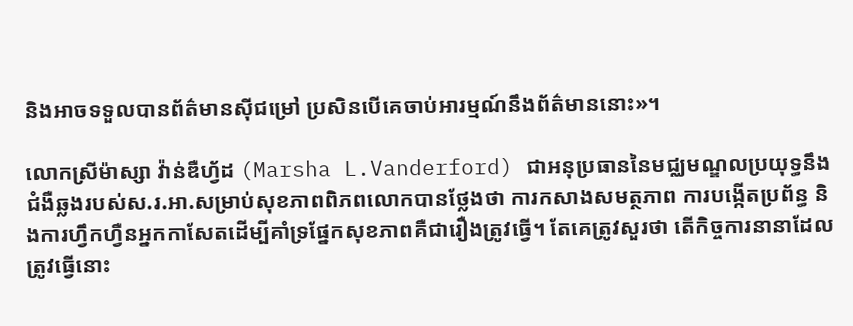និងអាចទទួលបានព័ត៌មានស៊ីជម្រៅ ប្រសិនបើគេចាប់អារម្មណ៍នឹងព័ត៌មាននោះ»។

លោកស្រីម៉ាស្សា វ៉ាន់ឌឺហ្វ័ដ (Marsha L.Vanderford) ជាអនុប្រធាននៃមជ្ឈមណ្ឌលប្រយុទ្ធនឹងជំងឺឆ្លងរបស់ស.រ.អា.សម្រាប់សុខភាពពិភពលោកបានថ្លែងថា ការកសាងសមត្ថភាព ការបង្កើតប្រព័ន្ធ និងការហ្វឹកហ្វឺនអ្នកកាសែតដើម្បីគាំទ្រផ្នែកសុខភាពគឺជារឿងត្រូវធ្វើ។ តែគេត្រូវសួរថា តើកិច្ចការនានាដែលត្រូវធ្វើនោះ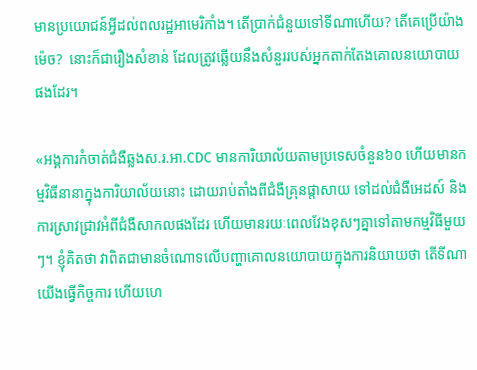មានប្រយោជន៍អ្វីដល់ពលរដ្ឋអាមេរិកាំង។ តើប្រាក់ជំនួយទៅទីណាហើយ? តើគេប្រើយ៉ាងម៉េច?  នោះក៏ជារឿងសំខាន់ ដែលត្រូវឆ្លើយនឹងសំនួររបស់អ្នកតាក់តែងគោលនយោបាយផងដែរ។

«អង្គការកំចាត់ជំងឺឆ្លងស.រ.អា.CDC មានការិយាល័យតាមប្រទេសចំនួន៦០ ហើយមានកម្មវិធីនានាក្នុងការិយាល័យនោះ ដោយរាប់តាំងពីជំងឺគ្រុនផ្តាសាយ ទៅដល់ជំងឺអេដស៍ និងការស្រាវជ្រាវអំពីជំងឺសាកលផងដែរ ហើយមានរយៈពេលវែងខុសៗគ្នាទៅតាមកម្មវិធីមួយៗ។ ខ្ញុំគិតថា វាពិតជាមានចំណោទលើបញ្ហាគោលនយោបាយក្នុងការនិយាយថា តើទីណាយើងធ្វើកិច្ចការ ហើយហេ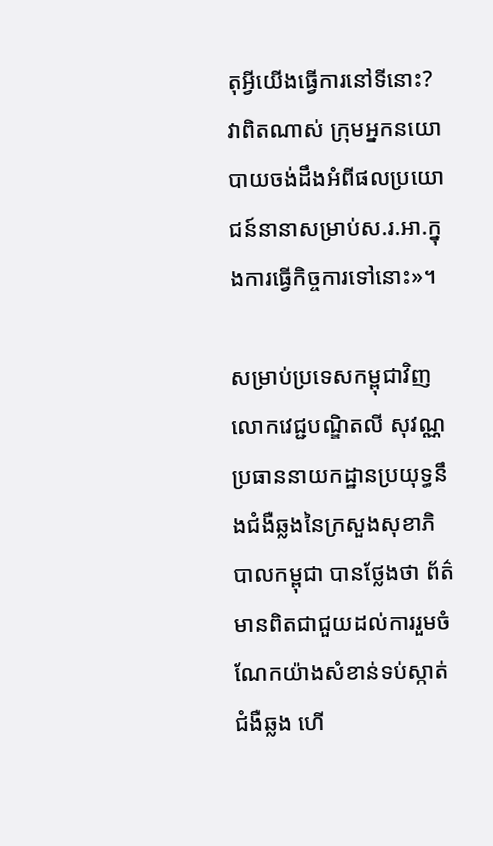តុអ្វីយើងធ្វើការនៅទីនោះ? វាពិតណាស់ ក្រុមអ្នកនយោបាយចង់ដឹងអំពីផលប្រយោជន៍នានាសម្រាប់ស.រ.អា.ក្នុងការធ្វើកិច្ចការទៅនោះ»។

សម្រាប់ប្រទេសកម្ពុជាវិញ លោកវេជ្ជបណ្ឌិតលី សុវណ្ណ ប្រធាននាយកដ្ឋានប្រយុទ្ធនឹងជំងឺឆ្លងនៃក្រសួងសុខាភិបាលកម្ពុជា បានថ្លែងថា ព័ត៌មានពិតជាជួយដល់ការរួមចំណែកយ៉ាងសំខាន់ទប់ស្កាត់ជំងឺឆ្លង ហើ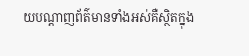យបណ្តាញព័ត៌មានទាំងអស់គឺស្ថិតក្នុង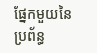ផ្នែកមួយនៃប្រព័ន្ធ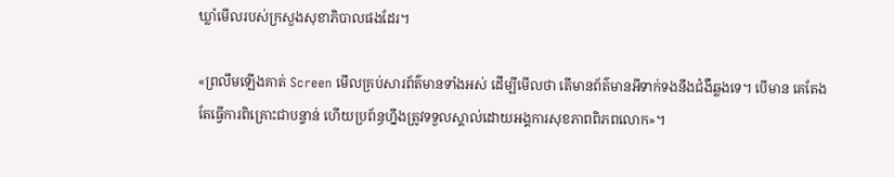ឃ្លាំមើលរបស់ក្រសួងសុខាភិបាលផងដែរ។

«ព្រលឹមឡើងគាត់ Screen មើលគ្រប់សារព័ត៌មានទាំងអស់ ដើម្បីមើលថា តើមានព័ត៌មានអីទាក់ទងនឹងជំងឺឆ្លងទេ។ បើមាន គេតែងតែធ្វើការពិគ្រោះជាបន្ទាន់ ហើយប្រព័ន្ធហ្នឹងត្រូវទទួលស្គាល់ដោយអង្គការសុខភាពពិភពលោក»។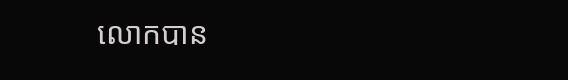លោកបាន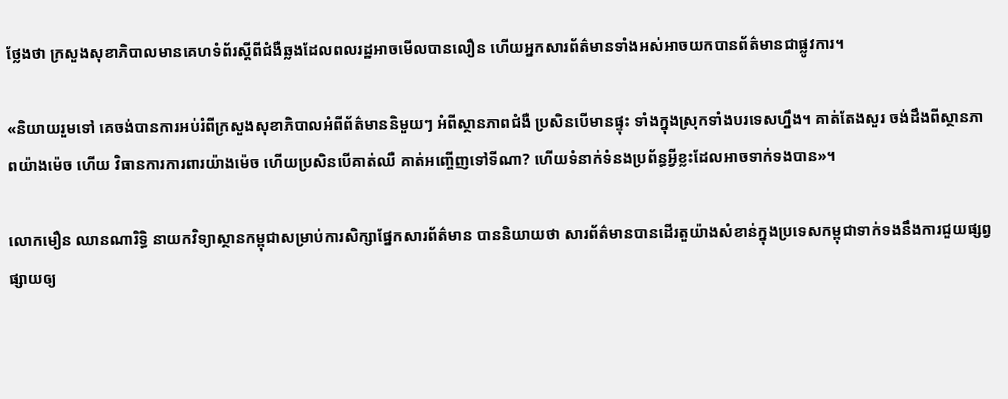ថ្លែងថា ក្រសួងសុខាភិបាលមានគេហទំព័រស្តីពីជំងឺឆ្លងដែលពលរដ្ឋអាចមើលបានលឿន ហើយអ្នកសារព័ត៌មានទាំងអស់អាចយកបានព័ត៌មានជាផ្លូវការ។

«និយាយរួមទៅ គេចង់បានការអប់រំពីក្រសួងសុខាភិបាលអំពីព័ត៌មាននិមួយៗ អំពីស្ថានភាពជំងឺ ប្រសិនបើមានផ្ទុះ ទាំងក្នុងស្រុកទាំងបរទេសហ្នឹង។ គាត់តែងសួរ ចង់ដឹងពីស្ថានភាពយ៉ាងម៉េច ហើយ វិធានការការពារយ៉ាងម៉េច ហើយប្រសិនបើគាត់ឈឺ គាត់អញ្ចើញទៅទីណា? ហើយទំនាក់ទំនងប្រព័ន្ធអ្វីខ្លះដែលអាចទាក់ទងបាន»។

លោកមឿន ឈានណារិទ្ធិ នាយកវិទ្យាស្ថានកម្ពុជាសម្រាប់ការសិក្សាផ្នែកសារព័ត៌មាន បាននិយាយថា សារព័ត៌មានបានដើរតួយ៉ាងសំខាន់ក្នុងប្រទេសកម្ពុជាទាក់ទងនឹងការជួយផ្សព្វផ្សាយឲ្យ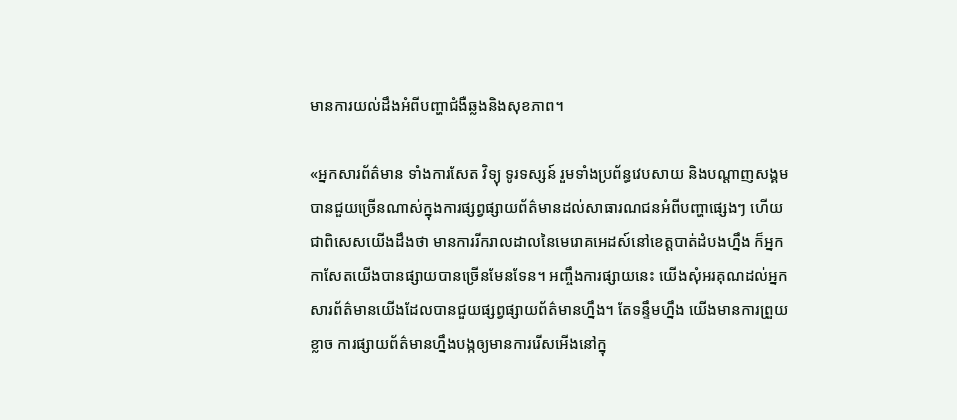មានការយល់ដឹងអំពីបញ្ហាជំងឺឆ្លងនិងសុខភាព។

«អ្នកសារព័ត៌មាន ទាំងការសែត វិទ្យុ ទូរទស្សន៍ រួមទាំងប្រព័ន្ធវេបសាយ និងបណ្តាញសង្គម បានជួយច្រើនណាស់ក្នុងការផ្សព្វផ្សាយព័ត៌មានដល់សាធារណជនអំពីបញ្ហាផ្សេងៗ ហើយជាពិសេសយើងដឹងថា មានការរីករាលដាលនៃមេរោគអេដស៍នៅខេត្តបាត់ដំបងហ្នឹង ក៏អ្នកកាសែតយើងបានផ្សាយបានច្រើនមែនទែន។ អញ្ចឹងការផ្សាយនេះ យើងសុំអរគុណដល់អ្នកសារព័ត៌មានយើងដែលបានជួយផ្សព្វផ្សាយព័ត៌មានហ្នឹង។ តែទន្ទឹមហ្នឹង យើងមានការព្រួយខ្លាច ការផ្សាយព័ត៌មានហ្នឹងបង្កឲ្យមានការរើសអើងនៅក្នុ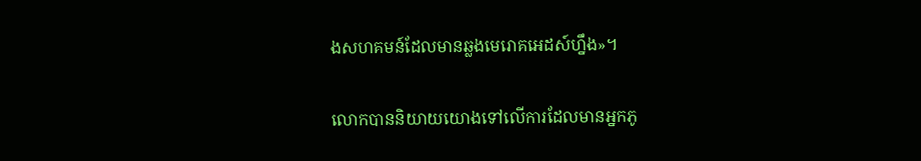ងសហគមន៍ដែលមានឆ្លងមេរោគអេដស៍ហ្នឹង»។

លោកបាននិយាយយោងទៅលើការដែលមានអ្នកភូ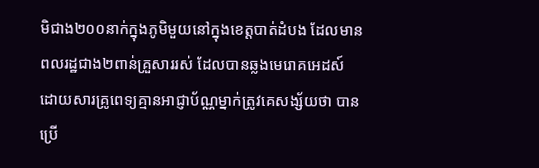មិជាង២០០នាក់ក្នុងភូមិមួយនៅក្នុងខេត្តបាត់ដំបង ដែលមានពលរដ្ឋជាង២ពាន់គ្រួសាររស់ ដែលបានឆ្លងមេរោគអេដស៍ដោយសារគ្រូពេទ្យគ្មានអាជ្ញាប័ណ្ណម្នាក់ត្រូវគេសង្ស័យថា បានប្រើ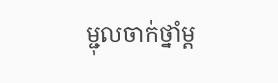ម្ជុលចាក់ថ្នាំម្ត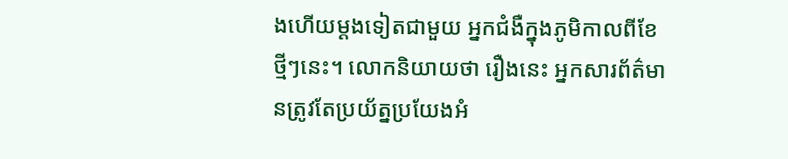ងហើយម្តងទៀតជាមួយ អ្នកជំងឺក្នុងភូមិកាលពីខែថ្មីៗនេះ។ លោកនិយាយថា រឿងនេះ អ្នកសារព័ត៌មានត្រូវតែប្រយ័ត្នប្រយែងអំ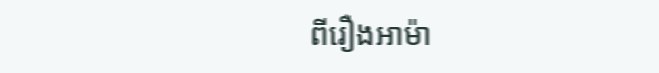ពីរឿងអាម៉ា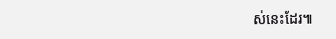ស់នេះដែរ៕